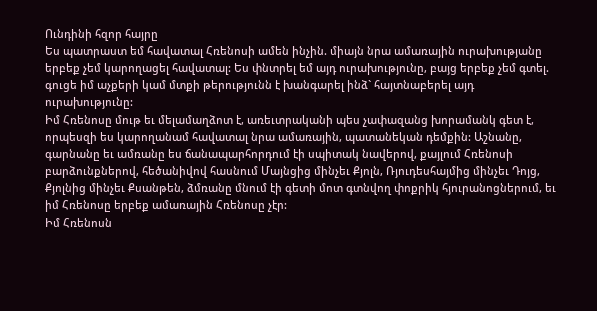Ունդինի հզոր հայրը
Ես պատրաստ եմ հավատալ Հռենոսի ամեն ինչին. միայն նրա ամառային ուրախությանը երբեք չեմ կարողացել հավատալ: Ես փնտրել եմ այդ ուրախությունը, բայց երբեք չեմ գտել. գուցե իմ աչքերի կամ մտքի թերությունն է խանգարել ինձ` հայտնաբերել այդ ուրախությունը:
Իմ Հռենոսը մութ եւ մելամաղձոտ է, առեւտրականի պես չափազանց խորամանկ գետ է, որպեսզի ես կարողանամ հավատալ նրա ամառային, պատանեկան դեմքին: Աշնանը, գարնանը եւ ամռանը ես ճանապարհորդում էի սպիտակ նավերով, քայլում Հռենոսի բարձունքներով, հեծանիվով հասնում Մայնցից մինչեւ Քյոլն, Ռյուդեսհայմից մինչեւ Դոյց, Քյոլնից մինչեւ Քսանթեն, ձմռանը մնում էի գետի մոտ գտնվող փոքրիկ հյուրանոցներում, եւ իմ Հռենոսը երբեք ամառային Հռենոսը չէր:
Իմ Հռենոսն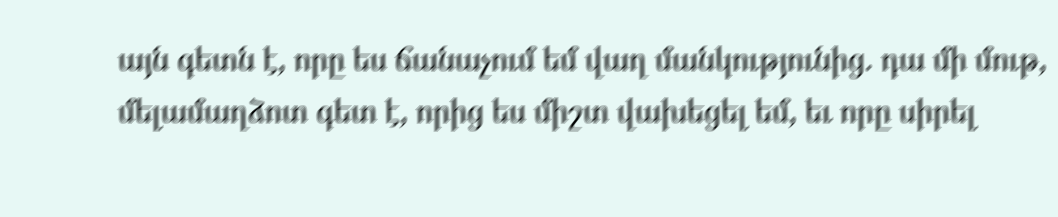այն գետն է, որը ես ճանաչում եմ վաղ մանկությունից. դա մի մութ, մելամաղձոտ գետ է, որից ես միշտ վախեցել եմ, եւ որը սիրել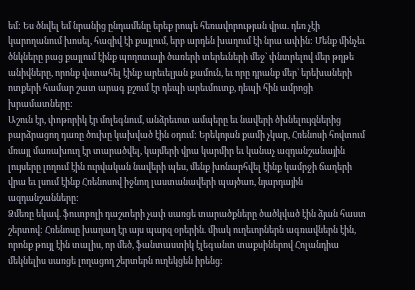եմ: Ես ծնվել եմ նրանից ընդամենը երեք րոպե հեռավորության վրա. դեռ չէի կարողանում խոսել, հազիվ էի քայլում, երբ արդեն խաղում էի նրա ափին: Մենք մինչեւ ծնկները բաց քայլում էինք պողոտայի ծառերի տերեւների մեջ` փնտրելով մեր թղթե անիվները, որոնք վստահել էինք արեւելյան քամուն, եւ որը դրանք մեր` երեխաների ոտքերի համար շատ արագ քշում էր դեպի արեւմուտք, դեպի հին ամրոցի խրամատները:
Աշուն էր, փոթորիկ էր մոլեգնում, անձրեւոտ ամպերը եւ նավերի ծխնելույզներից բարձրացող դառը ծուխը կախված էին օդում: Երեկոյան քամի չկար, Հռենոսի հովտում մռայլ մառախուղ էր տարածվել, կայմերի վրա կարմիր եւ կանաչ ազդանշանային լույսերը լողում էին ուրվական նավերի պես, մենք խոնարհվել էինք կամրջի ճաղերի վրա եւ լսում էինք Հռենոսով իջնող լաստանավերի պայծառ, նյարդային ազդանշանները:
Ձմեռը եկավ. ֆուտբոլի դաշտերի չափ սառցե տարածքները ծածկված էին ձյան հաստ շերտով: Հռենոսը խաղաղ էր այս պարզ օրերին. միակ ուղեւորներն ագռավներն էին, որոնք թույլ էին տալիս, որ մեծ, ֆանտաստիկ էլեգանտ տաքսիներով Հոլանդիա մեկնելիս սառցե լողացող շերտերն ուղեկցեն իրենց: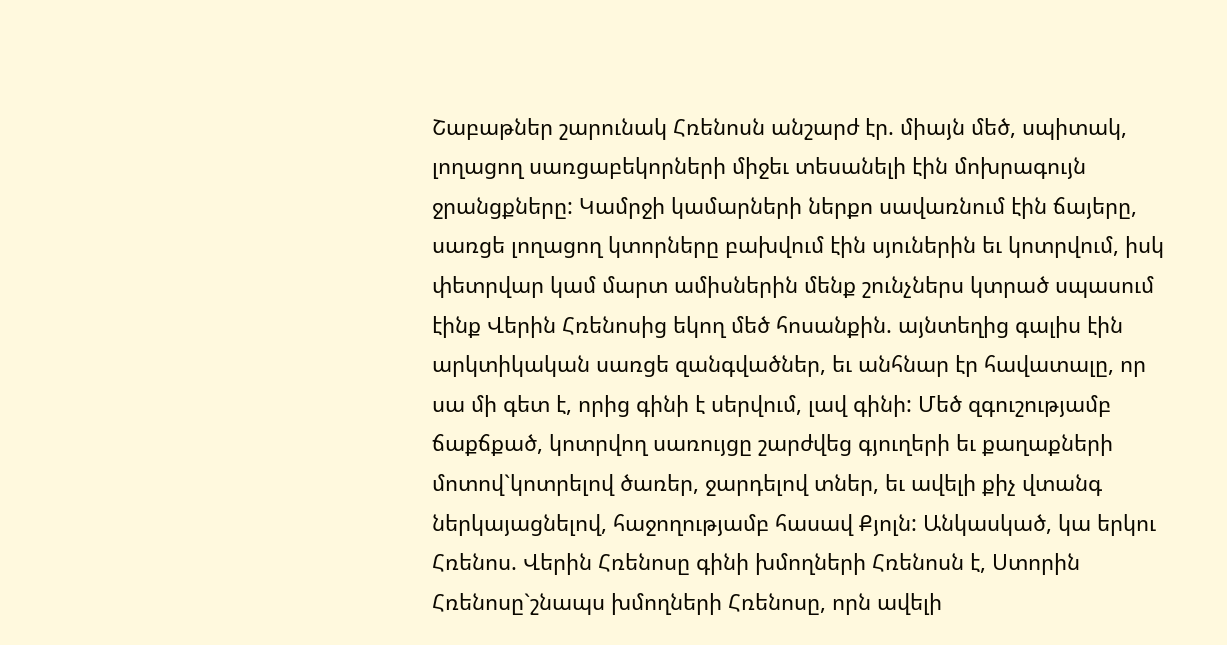Շաբաթներ շարունակ Հռենոսն անշարժ էր. միայն մեծ, սպիտակ, լողացող սառցաբեկորների միջեւ տեսանելի էին մոխրագույն ջրանցքները: Կամրջի կամարների ներքո սավառնում էին ճայերը, սառցե լողացող կտորները բախվում էին սյուներին եւ կոտրվում, իսկ փետրվար կամ մարտ ամիսներին մենք շունչներս կտրած սպասում էինք Վերին Հռենոսից եկող մեծ հոսանքին. այնտեղից գալիս էին արկտիկական սառցե զանգվածներ, եւ անհնար էր հավատալը, որ սա մի գետ է, որից գինի է սերվում, լավ գինի: Մեծ զգուշությամբ ճաքճքած, կոտրվող սառույցը շարժվեց գյուղերի եւ քաղաքների մոտով`կոտրելով ծառեր, ջարդելով տներ, եւ ավելի քիչ վտանգ ներկայացնելով, հաջողությամբ հասավ Քյոլն: Անկասկած, կա երկու Հռենոս. Վերին Հռենոսը գինի խմողների Հռենոսն է, Ստորին Հռենոսը`շնապս խմողների Հռենոսը, որն ավելի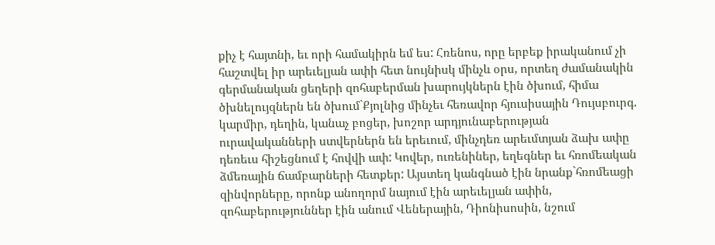քիչ է հայտնի, եւ որի համակիրն եմ ես: Հռենոս, որը երբեք իրականում չի հաշտվել իր արեւելյան ափի հետ նույնիսկ մինչև օրս, որտեղ ժամանակին գերմանական ցեղերի զոհաբերման խարույկներն էին ծխում, հիմա ծխնելույզներն են ծխում`Քյոլնից մինչեւ հեռավոր հյուսիսային Դույսբուրգ. կարմիր, դեղին, կանաչ բոցեր, խոշոր արդյունաբերության ուրավականների ստվերներն են երեւում, մինչդեռ արեւմտյան ձախ ափը դեռեւս հիշեցնում է հովվի ափ: Կովեր, ուռենիներ, եղեգներ եւ հռոմեական ձմեռային ճամբարների հետքեր: Այստեղ կանգնած էին նրանք`հռոմեացի զինվորները, որոնք անողորմ նայում էին արեւելյան ափին, զոհաբերություններ էին անում Վեներային, Դիոնիսոսին, նշում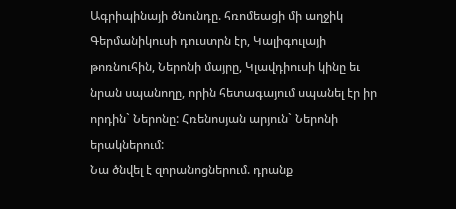Ագրիպինայի ծնունդը. հռոմեացի մի աղջիկ Գերմանիկուսի դուստրն էր, Կալիգուլայի թոռնուհին, Ներոնի մայրը, Կլավդիուսի կինը եւ նրան սպանողը, որին հետագայում սպանել էր իր որդին` Ներոնը: Հռենոսյան արյուն` Ներոնի երակներում:
Նա ծնվել է զորանոցներում. դրանք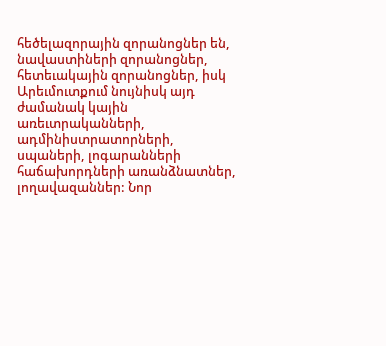հեծելազորային զորանոցներ են, նավաստիների զորանոցներ, հետեւակային զորանոցներ, իսկ Արեւմուտքում նույնիսկ այդ ժամանակ կային առեւտրականների, ադմինիստրատորների, սպաների, լոգարանների հաճախորդների առանձնատներ, լողավազաններ: Նոր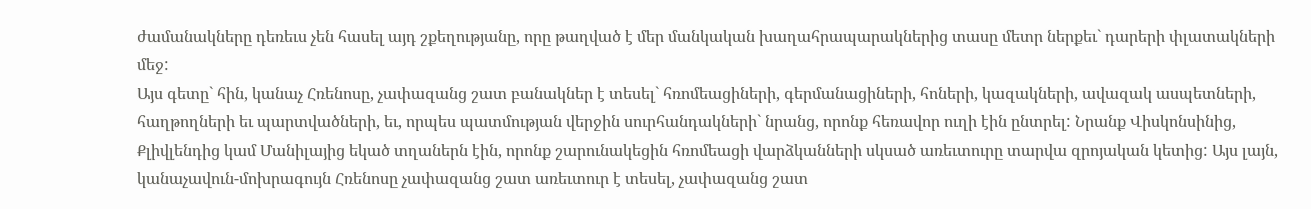ժամանակները դեռեւս չեն հասել այդ շքեղությանը, որը թաղված է մեր մանկական խաղահրապարակներից տասը մետր ներքեւ` դարերի փլատակների մեջ:
Այս գետը` հին, կանաչ Հռենոսը, չափազանց շատ բանակներ է տեսել` հռոմեացիների, գերմանացիների, հոների, կազակների, ավազակ ասպետների, հաղթողների եւ պարտվածների, եւ, որպես պատմության վերջին սուրհանդակների` նրանց, որոնք հեռավոր ուղի էին ընտրել: Նրանք Վիսկոնսինից, Քլիվլենդից կամ Մանիլայից եկած տղաներն էին, որոնք շարունակեցին հռոմեացի վարձկանների սկսած առեւտուրը տարվա զրոյական կետից: Այս լայն, կանաչավուն-մոխրագույն Հռենոսը չափազանց շատ առեւտուր է տեսել, չափազանց շատ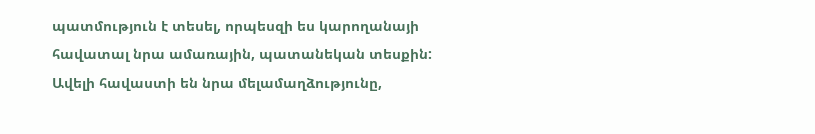պատմություն է տեսել, որպեսզի ես կարողանայի հավատալ նրա ամառային, պատանեկան տեսքին: Ավելի հավաստի են նրա մելամաղձությունը,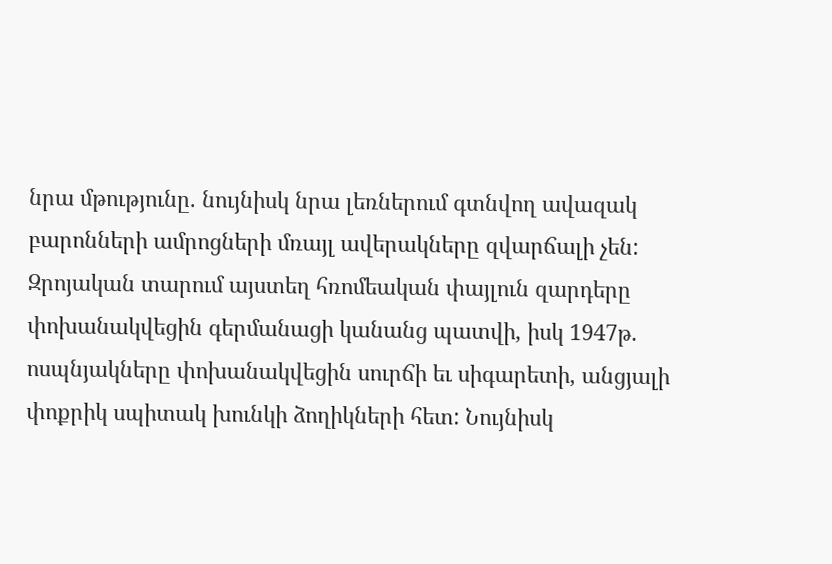նրա մթությունը. նույնիսկ նրա լեռներում գտնվող ավազակ բարոնների ամրոցների մռայլ ավերակները զվարճալի չեն: Զրոյական տարում այստեղ հռոմեական փայլուն զարդերը փոխանակվեցին գերմանացի կանանց պատվի, իսկ 1947թ. ոսպնյակները փոխանակվեցին սուրճի եւ սիգարետի, անցյալի փոքրիկ սպիտակ խունկի ձողիկների հետ: Նույնիսկ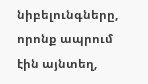նիբելունգները, որոնք ապրում էին այնտեղ,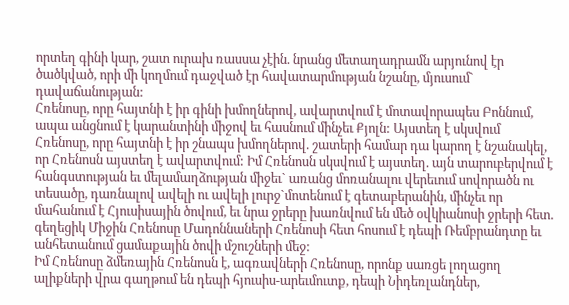որտեղ գինի կար, շատ ուրախ ռասսա չէին. նրանց մետաղադրամն արյունով էր ծածկված, որի մի կողմում դաջված էր հավատարմության նշանը, մյուսում` դավաճանության:
Հռենոսը, որը հայտնի է իր գինի խմողներով, ավարտվում է մոտավորապես Բոննում, ապա անցնում է կարանտինի միջով եւ հասնում մինչեւ Քյոլն: Այստեղ է սկսվում Հռենոսը, որը հայտնի է իր շնապս խմողներով. շատերի համար դա կարող է նշանակել, որ Հռենոսն այստեղ է ավարտվում: Իմ Հռենոսն սկսվում է այստեղ. այն տարուբերվում է հանգստության եւ մելամաղձության միջեւ` առանց մոռանալու վերեւում սովորածն ու տեսածը, դառնալով ավելի ու ավելի լուրջ`մոտենում է գետաբերանին, մինչեւ որ մահանում է Հյուսիսային ծովում, եւ նրա ջրերը խառնվում են մեծ օվկիանոսի ջրերի հետ. գեղեցիկ Միջին Հռենոսը Մադոննաների Հռենոսի հետ հոսում է դեպի Ռեմբրանդտը եւ անհետանում ցամաքային ծովի մշուշների մեջ:
Իմ Հռենոսը ձմեռային Հռենոսն է, ագռավների Հռենոսը, որոնք սառցե լողացող ալիքների վրա գաղթում են դեպի հյուսիս-արեւմուտք, դեպի Նիդեռլանդներ,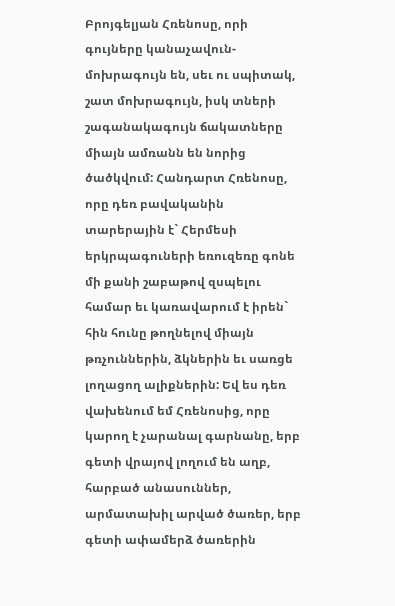Բրոյգելյան Հռենոսը, որի գույները կանաչավուն-մոխրագույն են, սեւ ու սպիտակ, շատ մոխրագույն, իսկ տների շագանակագույն ճակատները միայն ամռանն են նորից ծածկվում: Հանդարտ Հռենոսը, որը դեռ բավականին տարերային է` Հերմեսի երկրպագուների եռուզեռը գոնե մի քանի շաբաթով զսպելու համար եւ կառավարում է իրեն` հին հունը թողնելով միայն թռչուններին, ձկներին եւ սառցե լողացող ալիքներին: Եվ ես դեռ վախենում եմ Հռենոսից, որը կարող է չարանալ գարնանը, երբ գետի վրայով լողում են աղբ, հարբած անասուններ, արմատախիլ արված ծառեր, երբ գետի ափամերձ ծառերին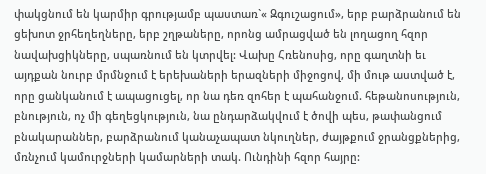փակցնում են կարմիր գրությամբ պաստառ`« Զգուշացում», երբ բարձրանում են ցեխոտ ջրհեղեղները, երբ շղթաները, որոնց ամրացված են լողացող հզոր նավախցիկները, սպառնում են կտրվել: Վախը Հռենոսից, որը գաղտնի եւ այդքան նուրբ մրմնջում է երեխաների երազների միջոցով, մի մութ աստված է, որը ցանկանում է ապացուցել, որ նա դեռ զոհեր է պահանջում. հեթանոսություն, բնություն, ոչ մի գեղեցկություն, նա ընդարձակվում է ծովի պես, թափանցում բնակարաններ, բարձրանում կանաչապատ նկուղներ, ժայթքում ջրանցքներից, մռնչում կամուրջների կամարների տակ. Ունդինի հզոր հայրը: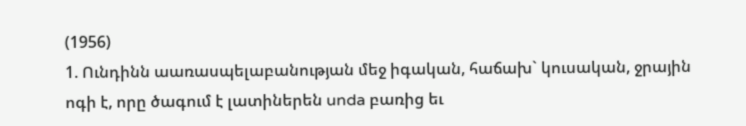(1956)
1. Ունդինն աառասպելաբանության մեջ իգական, հաճախ` կուսական, ջրային ոգի է, որը ծագում է լատիներեն unda բառից եւ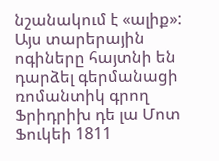նշանակում է «ալիք»: Այս տարերային ոգիները հայտնի են դարձել գերմանացի ռոմանտիկ գրող Ֆրիդրիխ դե լա Մոտ Ֆուկեի 1811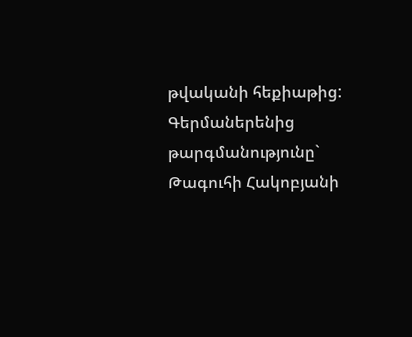թվականի հեքիաթից:
Գերմաներենից թարգմանությունը` Թագուհի Հակոբյանի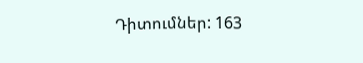Դիտումներ: 163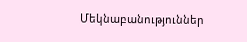Մեկնաբանություններ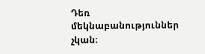Դեռ մեկնաբանություններ չկան։